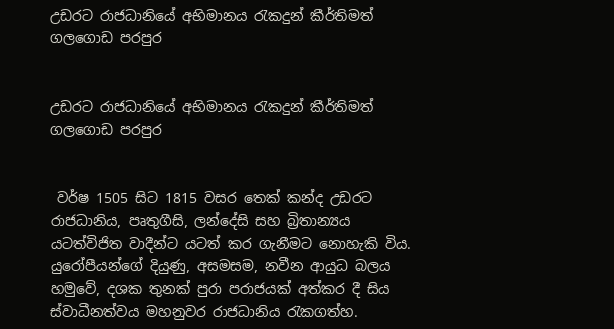උඩරට රාජධානියේ අභිමානය රැකදුන් කීර්තිමත් ගලගොඩ පරපුර


උඩරට රාජධානියේ අභිමානය රැකදුන් කීර්තිමත් ගලගොඩ පරපුර


 වර්ෂ 1505 සිට 1815 වසර තෙක්‌ කන්ද උඩරට රාජධානිය, පෘතුගීසි, ලන්දේසි සහ බ්‍රිතාන්‍යය යටත්විජිත වාදීන්ට යටත් කර ගැනීමට නොහැකි විය. යුරෝපීයන්ගේ දියුණු, අසමසම, නවීන ආයුධ බලය හමුවේ, දශක තුනක්‌ පුරා පරාජයක්‌ අත්කර දී සිය ස්‌වාධීනත්වය මහනුවර රාජධානිය රැකගත්හ.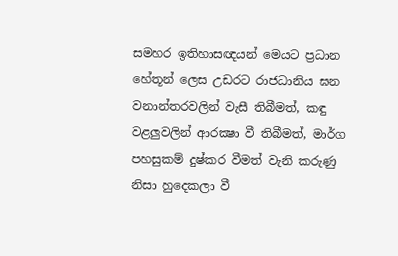සමහර ඉතිහාසඥයන් මෙයට ප්‍රධාන හේතූන් ලෙස උඩරට රාජධානිය ඝන වනාන්තරවලින් වැසී තිබීමත්, කඳු වළලුවලින් ආරක්‍ෂා වී තිබීමත්, මාර්ග පහසුකම් දුෂ්කර වීමත් වැනි කරුණු නිසා හුදෙකලා වී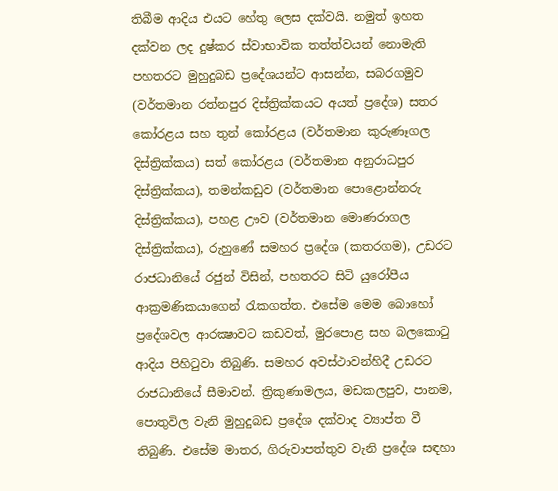තිබීම ආදිය එයට හේතු ලෙස දක්‌වයි. නමුත් ඉහත දක්‌වන ලද දුෂ්කර ස්‌වාභාවික තත්ත්වයන් නොමැති පහතරට මුහුදුබඩ ප්‍රදේශයන්ට ආසන්න, සබරගමුව (වර්තමාන රත්නපුර දිස්‌ත්‍රික්‌කයට අයත් ප්‍රදේශ) සතර කෝරළය සහ තුන් කෝරළය (වර්තමාන කුරුණෑගල දිස්‌ත්‍රික්‌කය) සත් කෝරළය (වර්තමාන අනුරාධපුර දිස්‌ත්‍රික්‌කය), තමන්කඩුව (වර්තමාන පොළොන්නරු දිස්‌ත්‍රික්‌කය), පහළ ඌව (වර්තමාන මොණරාගල දිස්‌ත්‍රික්‌කය), රුහුණේ සමහර ප්‍රදේශ (කතරගම), උඩරට රාජධානියේ රජුන් විසින්, පහතරට සිටි යුරෝපීය ආක්‍රමණිකයාගෙන් රැකගත්ත. එසේම මෙම බොහෝ ප්‍රදේශවල ආරක්‍ෂාවට කඩවත්, මුරපොළ සහ බලකොටු ආදිය පිහිටුවා තිබුණි. සමහර අවස්‌ථාවන්හිදී උඩරට රාජධානියේ සීමාවන්. ත්‍රිකුණාමලය, මඩකලපුව, පානම, පොතුවිල වැනි මුහුදුබඩ ප්‍රදේශ දක්‌වාද ව්‍යාප්ත වී තිබුණි. එසේම මාතර, ගිරුවාපත්තුව වැනි ප්‍රදේශ සඳහා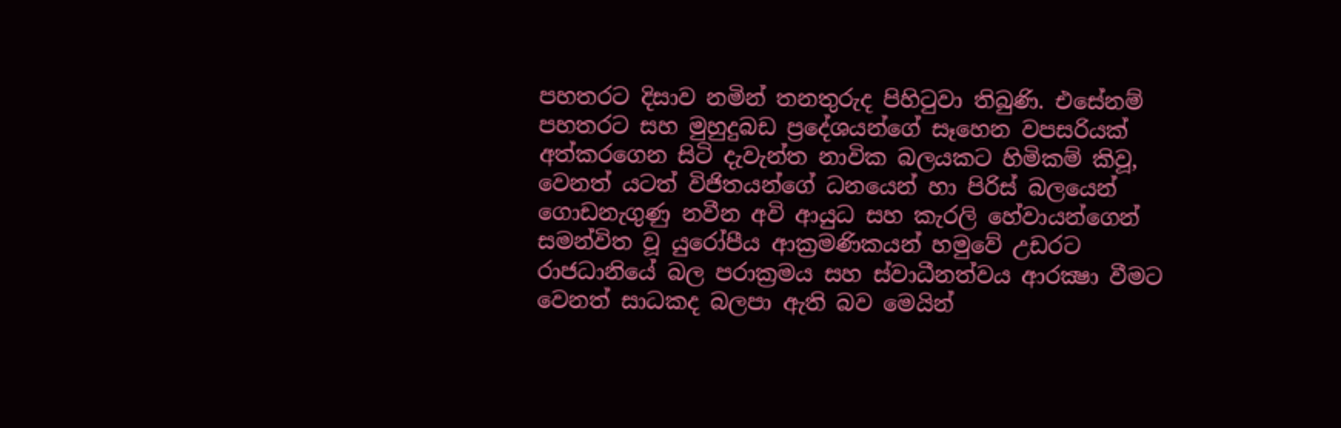පහතරට දිසාව නමින් තනතුරුද පිහිටුවා තිබුණි. එසේනම් පහතරට සහ මුහුදුබඩ ප්‍රදේශයන්ගේ සෑහෙන වපසරියක්‌ අත්කරගෙන සිටි දැවැන්ත නාවික බලයකට හිමිකම් කිවූ, වෙනත් යටත් විජිතයන්ගේ ධනයෙන් හා පිරිස්‌ බලයෙන් ගොඩනැගුණු නවීන අවි ආයුධ සහ කැරලි හේවායන්ගෙන් සමන්විත වූ යුරෝපීය ආක්‍රමණිකයන් හමුවේ උඩරට රාජධානියේ බල පරාක්‍රමය සහ ස්‌වාධීනත්වය ආරක්‍ෂා වීමට වෙනත් සාධකද බලපා ඇති බව මෙයින්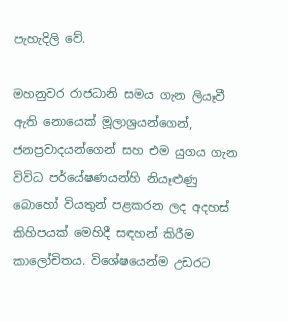පැහැදිලි වේ.

මහනුවර රාජධානි සමය ගැන ලියෑවී ඇති නොයෙක්‌ මූලාශ්‍රයන්ගෙන්, ජනප්‍රවාදයන්ගෙන් සහ එම යුගය ගැන විවිධ පර්යේෂණයන්හි නියෑළුණු බොහෝ වියතුන් පළකරන ලද අදහස්‌ කිහිපයක්‌ මෙහිදී සඳහන් කිරීම කාලෝචිතය. විශේෂයෙන්ම උඩරට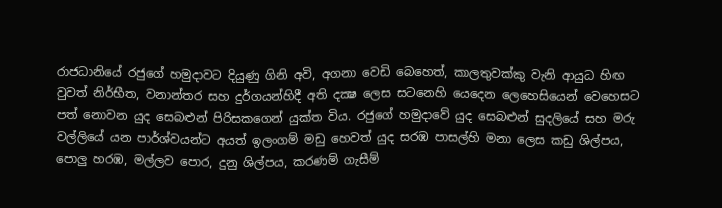රාජධානියේ රජුගේ හමුදාවට දියුණු ගිනි අවි, අගනා වෙඩි බෙහෙත්, කාලතුවක්‌කු වැනි ආයුධ හිඟ වුවත් නිර්භීත, වනාන්තර සහ දුර්ගයන්හිදී අති දක්‍ෂ ලෙස සටනෙහි යෙදෙන ලෙහෙසියෙන් වෙහෙසට පත් නොවන යුද සෙබළුන් පිරිසකගෙන් යුක්‌ත විය. රජුගේ හමුදාවේ යුද සෙබළුන් සුදලියේ සහ මරු වල්ලියේ යන පාර්ශ්වයන්ට අයත් ඉලංගම් මඩු හෙවත් යුද සරඹ පාසල්හි මනා ලෙස කඩු ශිල්පය, පොලු හරඹ, මල්ලව පොර, දුනු ශිල්පය, කරණම් ගැසීම්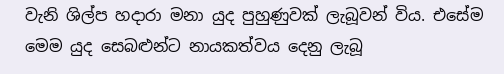වැනි ශිල්ප හදාරා මනා යුද පුහුණුවක්‌ ලැබූවන් විය. එසේම මෙම යුද සෙබළුන්ට නායකත්වය දෙනු ලැබූ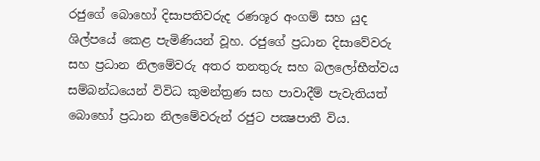රජුගේ බොහෝ දිසාපතිවරුද රණශූර අංගම් සහ යුද ශිල්පයේ කෙළ පැමිණියන් වූහ. රජුගේ ප්‍රධාන දිසාවේවරු සහ ප්‍රධාන නිලමේවරු අතර තනතුරු සහ බලලෝභීත්වය සම්බන්ධයෙන් විවිධ කුමන්ත්‍රණ සහ පාවාදීම් පැවැතියත් බොහෝ ප්‍රධාන නිලමේවරුන් රජුට පක්‍ෂපාතී විය.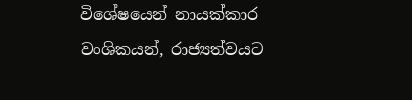විශේෂයෙන් නායක්‌කාර වංශිකයන්, රාජ්‍යත්වයට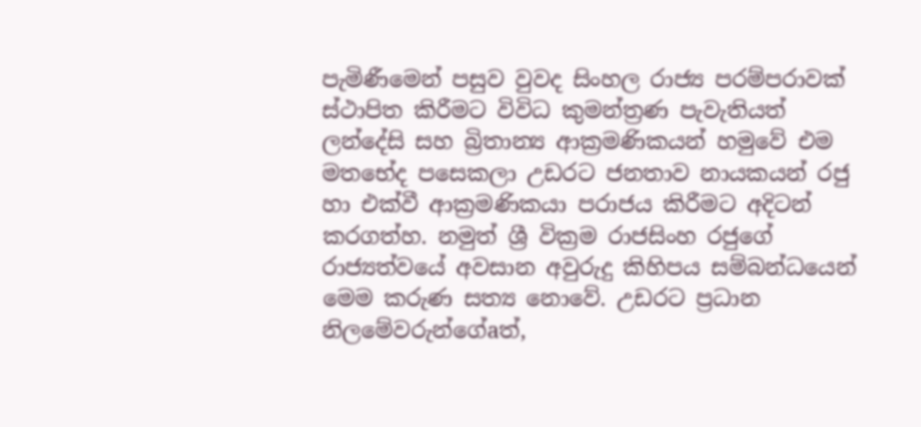පැමිණීමෙන් පසුව වුවද සිංහල රාජ්‍ය පරම්පරාවක්‌ ස්‌ථාපිත කිරීමට විවිධ කුමන්ත්‍රණ පැවැතියත් ලන්දේසි සහ බ්‍රිතාන්‍ය ආක්‍රමණිකයන් හමුවේ එම මතභේද පසෙකලා උඩරට ජනතාව නායකයන් රජු හා එක්‌වී ආක්‍රමණිකයා පරාජය කිරීමට අදිටන් කරගත්හ. නමුත් ශ්‍රී වික්‍රම රාජසිංහ රජුගේ රාජ්‍යත්වයේ අවසාන අවුරුදු කිහිපය සම්බන්ධයෙන් මෙම කරුණ සත්‍ය නොවේ. උඩරට ප්‍රධාන නිලමේවරුන්ගේaත්,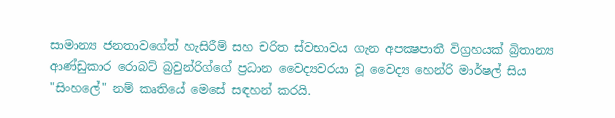සාමාන්‍ය ජනතාවගේත් හැසිරීම් සහ චරිත ස්‌වභාවය ගැන අපක්‍ෂපාතී විග්‍රහයක්‌ බ්‍රිතාන්‍ය ආණ්‌ඩුකාර රොබට්‌ බ්‍රවුන්රිග්ගේ ප්‍රධාන වෛද්‍යවරයා වූ වෛද්‍ය හෙන්රි මාර්ෂල් සිය "සිංහලේ" නම් කෘතියේ මෙසේ සඳහන් කරයි.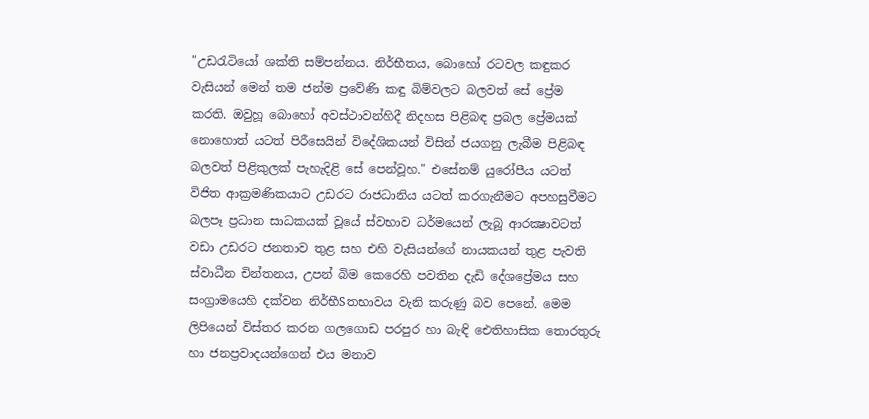"උඩරැටියෝ ශක්‌ති සම්පන්නය. නිර්භීතය, බොහෝ රටවල කඳුකර වැසියන් මෙන් තම ජන්ම ප්‍රවේණි කඳු බිම්වලට බලවත් සේ ප්‍රේම කරති. ඔවුහූ බොහෝ අවස්‌ථාවන්හිදී නිදහස පිළිබඳ ප්‍රබල ප්‍රේමයක්‌ නොහොත් යටත් පිරීසෙයින් විදේශිකයන් විසින් ජයගනු ලැබීම පිළිබඳ බලවත් පිළිකුලක්‌ පැහැදිළි සේ පෙන්වූහ." එසේනම් යුරෝපීය යටත් විජිත ආක්‍රමණිකයාට උඩරට රාජධානිය යටත් කරගැනීමට අපහසුවීමට බලපෑ ප්‍රධාන සාධකයක්‌ වූයේ ස්‌වභාව ධර්මයෙන් ලැබූ ආරක්‍ෂාවටත් වඩා උඩරට ජනතාව තුළ සහ එහි වැසියන්ගේ නායකයන් තුළ පැවති ස්‌වාධීන චින්තනය, උපන් බිම කෙරෙහි පවතින දැඩි දේශප්‍රේමය සහ සංග්‍රාමයෙහි දක්‌වන නිර්භීSතභාවය වැනි කරුණු බව පෙනේ. මෙම ලිපියෙන් විස්‌තර කරන ගලගොඩ පරපුර හා බැඳි ඓතිහාසික තොරතුරු හා ජනප්‍රවාදයන්ගෙන් එය මනාව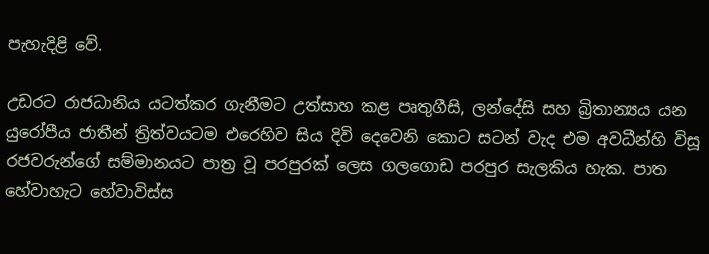පැහැදිළි වේ.

උඩරට රාජධානිය යටත්කර ගැනීමට උත්සාහ කළ පෘතුගීසි, ලන්දේසි සහ බ්‍රිතාන්‍යය යන යුරෝපීය ජාතීන් ත්‍රිත්වයටම එරෙහිව සිය දිවි දෙවෙනි කොට සටන් වැද එම අවධීන්හි විසූ රජවරුන්ගේ සම්මානයට පාත්‍ර වූ පරපුරක්‌ ලෙස ගලගොඩ පරපුර සැලකිය හැක. පාත හේවාහැට හේවාවිස්‌ස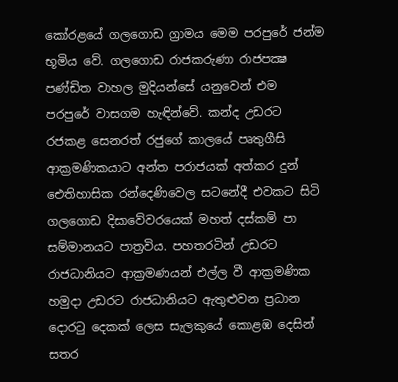කෝරළයේ ගලගොඩ ග්‍රාමය මෙම පරපුරේ ජන්ම භූමිය වේ. ගලගොඩ රාජකරුණා රාජපක්‍ෂ පණ්‌ඩිත වාහල මුදියන්සේ යනුවෙන් එම පරපුරේ වාසගම හැඳින්වේ. කන්ද උඩරට රජකළ සෙනරත් රජුගේ කාලයේ පෘතුගීසි ආක්‍රමණිකයාට අන්ත පරාජයක්‌ අත්කර දුන් ඓතිහාසික රන්දෙණිවෙල සටනේදී එවකට සිටි ගලගොඩ දිසාවේවරයෙක්‌ මහත් දස්‌කම් පා සම්මානයට පාත්‍රවිය. පහතරටින් උඩරට රාජධානියට ආක්‍රමණයන් එල්ල වී ආක්‍රමණික හමුදා උඩරට රාජධානියට ඇතුළුවන ප්‍රධාන දොරටු දෙකක්‌ ලෙස සැලකුයේ කොළඹ දෙසින් සතර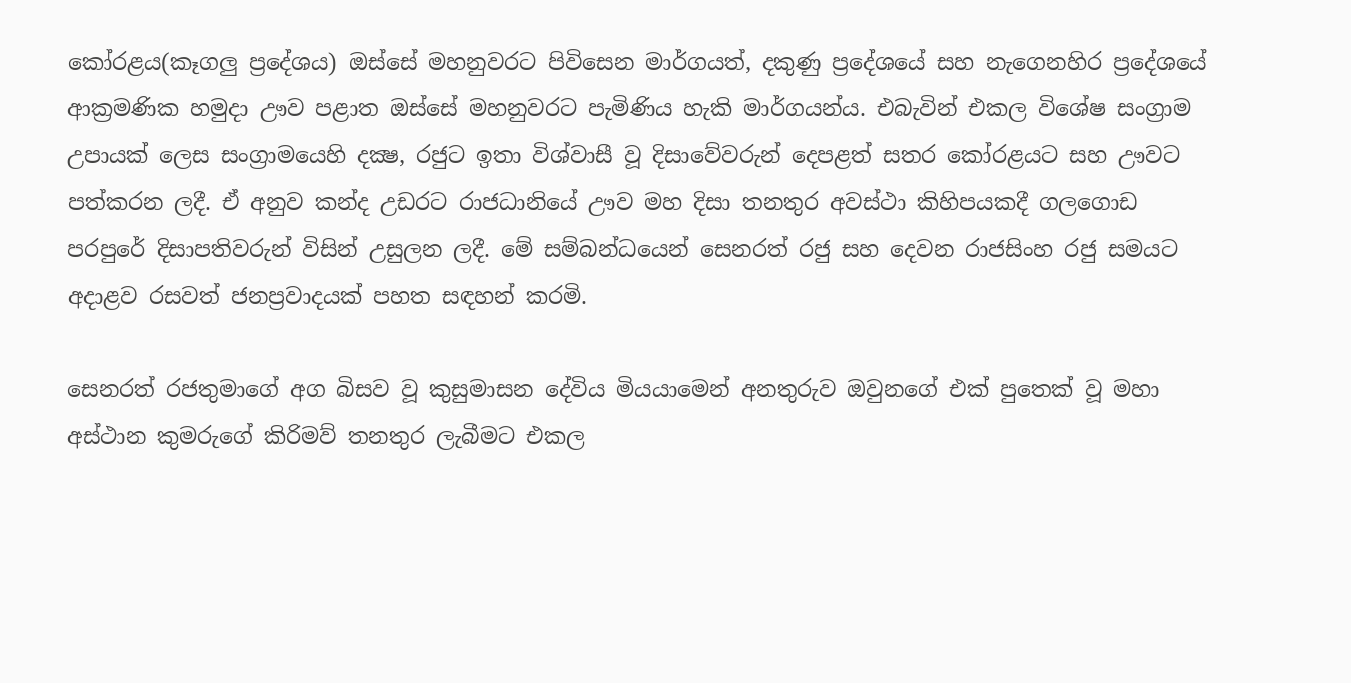කෝරළය(කෑගලු ප්‍රදේශය) ඔස්‌සේ මහනුවරට පිවිසෙන මාර්ගයත්, දකුණු ප්‍රදේශයේ සහ නැගෙනහිර ප්‍රදේශයේ ආක්‍රමණික හමුදා ඌව පළාත ඔස්‌සේ මහනුවරට පැමිණිය හැකි මාර්ගයන්ය. එබැවින් එකල විශේෂ සංග්‍රාම උපායක්‌ ලෙස සංග්‍රාමයෙහි දක්‍ෂ, රජුට ඉතා විශ්වාසී වූ දිසාවේවරුන් දෙපළත් සතර කෝරළයට සහ ඌවට පත්කරන ලදී. ඒ අනුව කන්ද උඩරට රාජධානියේ ඌව මහ දිසා තනතුර අවස්‌ථා කිහිපයකදී ගලගොඩ පරපුරේ දිසාපතිවරුන් විසින් උසුලන ලදී. මේ සම්බන්ධයෙන් සෙනරත් රජු සහ දෙවන රාජසිංහ රජු සමයට අදාළව රසවත් ජනප්‍රවාදයක්‌ පහත සඳහන් කරමි.

සෙනරත් රජතුමාගේ අග බිසව වූ කුසුමාසන දේවිය මියයාමෙන් අනතුරුව ඔවුනගේ එක්‌ පුතෙක්‌ වූ මහා අස්‌ථාන කුමරුගේ කිරිමව් තනතුර ලැබීමට එකල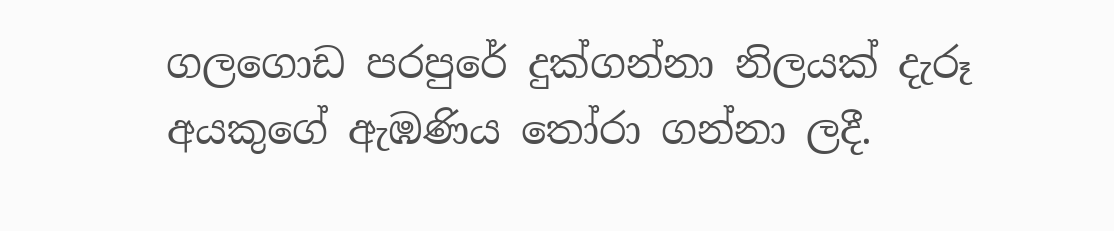ගලගොඩ පරපුරේ දුක්‌ගන්නා නිලයක්‌ දැරූ අයකුගේ ඇඹණිය තෝරා ගන්නා ලදී.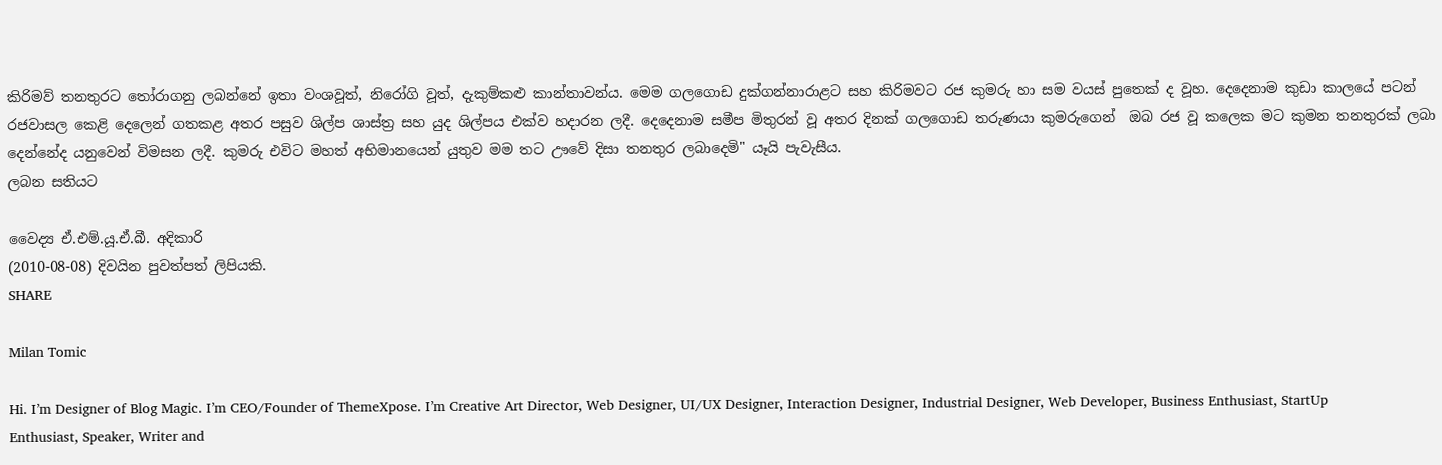කිරිමව් තනතුරට තෝරාගනු ලබන්නේ ඉතා වංශවූත්, නිරෝගි වූත්, දැකුම්කළු කාන්තාවන්ය. මෙම ගලගොඩ දුක්‌ගන්නාරාළට සහ කිරිමවට රජ කුමරු හා සම වයස්‌ පුතෙක්‌ ද වූහ. දෙදෙනාම කුඩා කාලයේ පටන් රජවාසල කෙළි දෙලෙන් ගතකළ අතර පසුව ශිල්ප ශාස්‌ත්‍ර සහ යුද ශිල්පය එක්‌ව හදාරන ලදී. දෙදෙනාම සමීප මිතුරන් වූ අතර දිනක්‌ ගලගොඩ තරුණයා කුමරුගෙන්  ඔබ රජ වූ කලෙක මට කුමන තනතුරක්‌ ලබා දෙන්නේද යනුවෙන් විමසන ලදී. කුමරු එවිට මහත් අභිමානයෙන් යුතුව මම තට ඌවේ දිසා තනතුර ලබාදෙමි" යෑයි පැවැසීය.
ලබන සතියට

වෛද්‍ය ඒ.එම්.යූ.ඒ.බී. අදිකාරි
(2010-08-08) දිවයින පුවත්පත් ලිපියකි.
SHARE

Milan Tomic

Hi. I’m Designer of Blog Magic. I’m CEO/Founder of ThemeXpose. I’m Creative Art Director, Web Designer, UI/UX Designer, Interaction Designer, Industrial Designer, Web Developer, Business Enthusiast, StartUp Enthusiast, Speaker, Writer and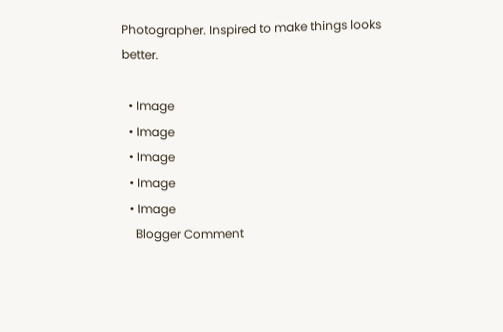Photographer. Inspired to make things looks better.

  • Image
  • Image
  • Image
  • Image
  • Image
    Blogger Comment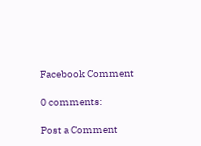Facebook Comment

0 comments:

Post a Comment